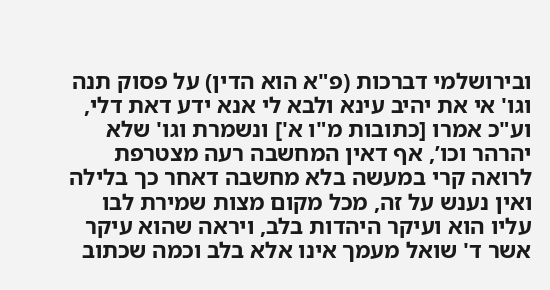ובירושלמי דברכות (פ"א הוא הדין) על פסוק תנה וגו' אי את יהיב עינא ולבא לי אנא ידע דאת דלי, וע"כ אמרו [כתובות מ"ו א'] ונשמרת וגו' שלא יהרהר וכו’, אף דאין המחשבה רעה מצטרפת לרואה קרי במעשה בלא מחשבה דאחר כך בלילה ואין נענש על זה, מכל מקום מצות שמירת לבו עליו הוא ועיקר היהדות בלב, ויראה שהוא עיקר אשר ד' שואל מעמך אינו אלא בלב וכמה שכתוב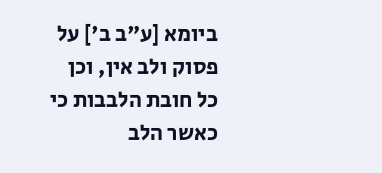ביומא [ע"ב ב'] על פסוק ולב אין, וכן כל חובת הלבבות כי כאשר הלב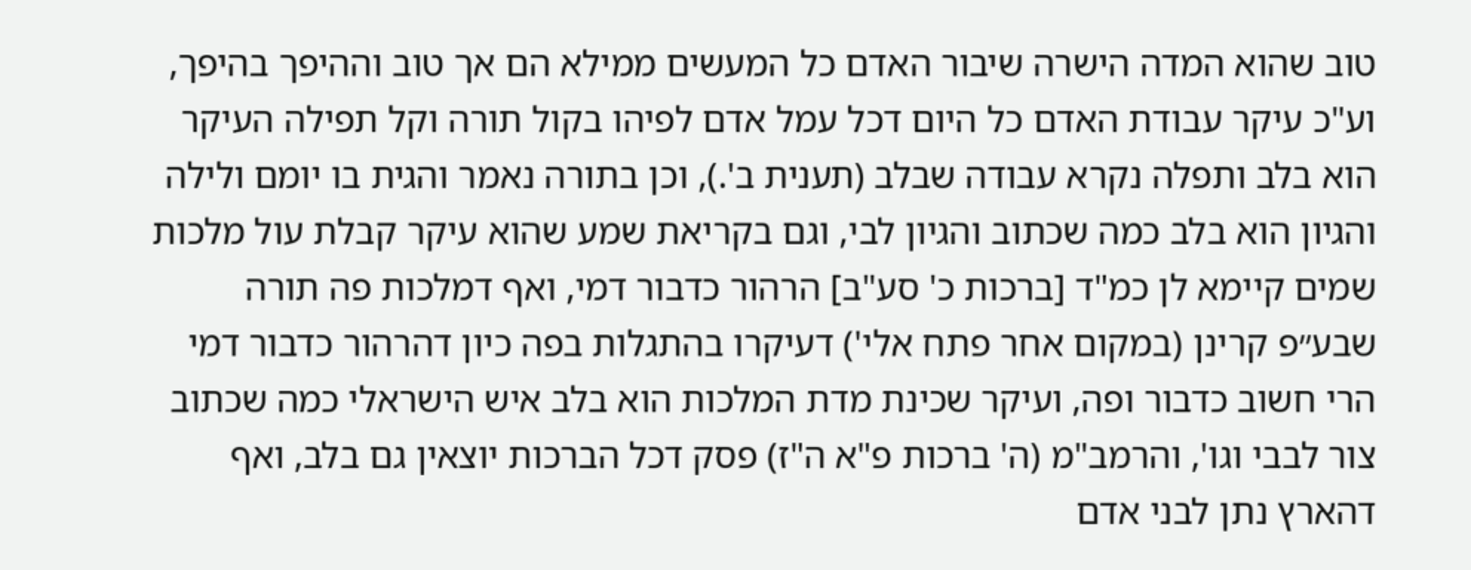טוב שהוא המדה הישרה שיבור האדם כל המעשים ממילא הם אך טוב וההיפך בהיפך, וע"כ עיקר עבודת האדם כל היום דכל עמל אדם לפיהו בקול תורה וקל תפילה העיקר הוא בלב ותפלה נקרא עבודה שבלב (תענית ב'.), וכן בתורה נאמר והגית בו יומם ולילה והגיון הוא בלב כמה שכתוב והגיון לבי, וגם בקריאת שמע שהוא עיקר קבלת עול מלכות שמים קיימא לן כמ"ד [ברכות כ' סע"ב] הרהור כדבור דמי, ואף דמלכות פה תורה שבע״פ קרינן (במקום אחר פתח אלי') דעיקרו בהתגלות בפה כיון דהרהור כדבור דמי הרי חשוב כדבור ופה, ועיקר שכינת מדת המלכות הוא בלב איש הישראלי כמה שכתוב צור לבבי וגו', והרמב"מ (ה' ברכות פ"א ה"ז) פסק דכל הברכות יוצאין גם בלב, ואף דהארץ נתן לבני אדם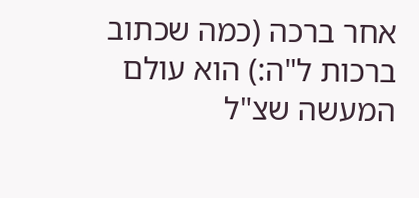אחר ברכה (כמה שכתוב ברכות ל"ה:) הוא עולם המעשה שצ"ל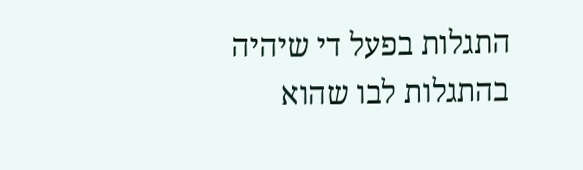התגלות בפעל די שיהיה בהתגלות לבו שהוא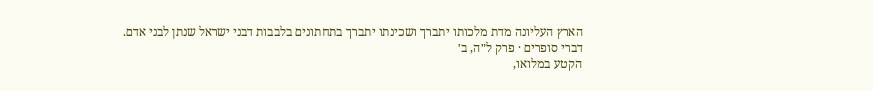הארץ העליונה מדת מלכותו יתברך ושכינתו יתברך בתחתונים בלבבות דבני ישראל שנתן לבני אדם.
דברי סופרים · פרק ל״ה, ב׳
הקטע במלואו,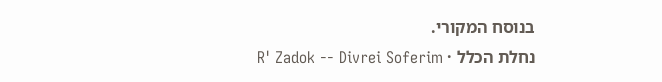בנוסח המקורי.
נחלת הכלל · R' Zadok -- Divrei Soferim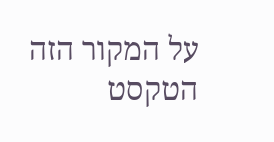על המקור הזה
הטקסט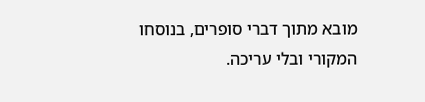מובא מתוך דברי סופרים, בנוסחו המקורי ובלי עריכה.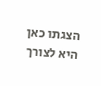הצגתו כאן היא לצורך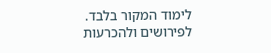לימוד המקור בלבד. לפירושים ולהכרעות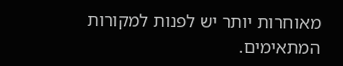מאוחרות יותר יש לפנות למקורות המתאימים.